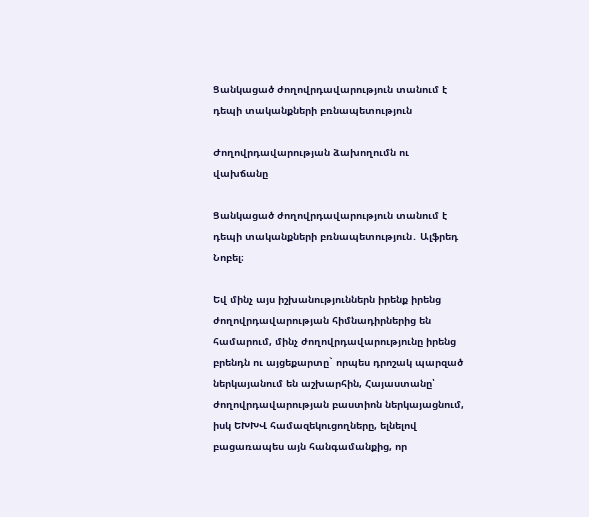Ցանկացած ժողովրդավարություն տանում է դեպի տականքների բռնապետություն

Ժողովրդավարության ձախողումն ու վախճանը

Ցանկացած ժողովրդավարություն տանում է դեպի տականքների բռնապետություն․ Ալֆրեդ Նոբել։

Եվ մինչ այս իշխանություններն իրենք իրենց ժողովրդավարության հիմնադիրներից են համարում, մինչ ժողովրդավարությունը իրենց բրենդն ու այցեքարտը` որպես դրոշակ պարզած ներկայանում են աշխարհին, Հայաստանը՝ ժողովրդավարության բաստիոն ներկայացնում, իսկ ԵԽԽՎ համազեկուցողները, ելնելով բացառապես այն հանգամանքից, որ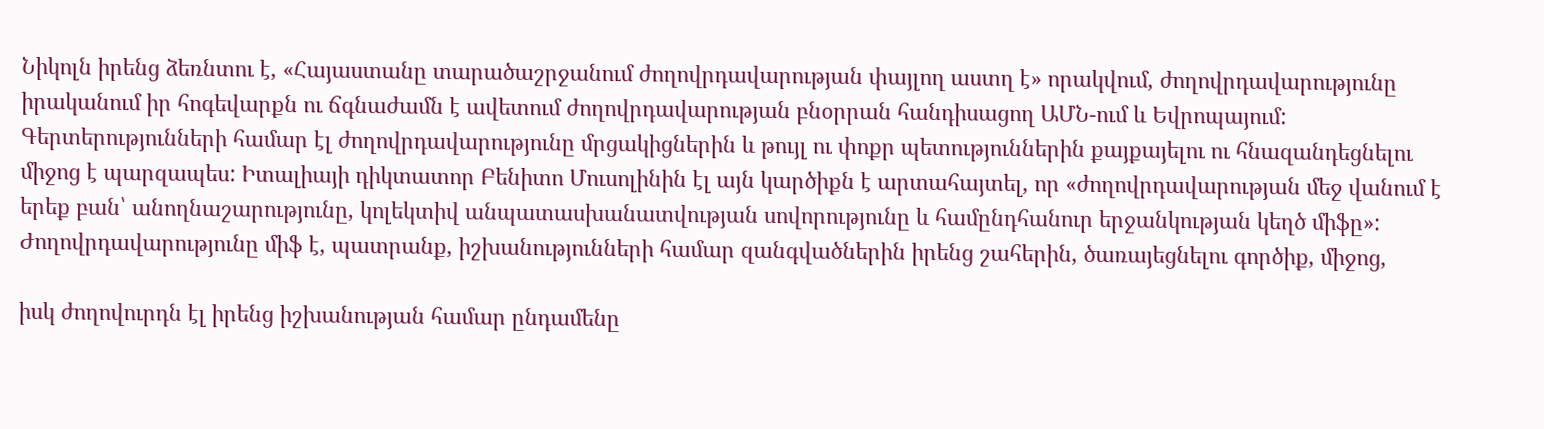Նիկոլն իրենց ձեռնտու է, «Հայաստանը տարածաշրջանում ժողովրդավարության փայլող աստղ է» որակվում, ժողովրդավարությունը իրականում իր հոգեվարքն ու ճգնաժամն է ավետում ժողովրդավարության բնօրրան հանդիսացող ԱՄՆ-ում և Եվրոպայում: Գերտերությունների համար էլ ժողովրդավարությունը մրցակիցներին և թույլ ու փոքր պետություններին քայքայելու ու հնազանդեցնելու միջոց է պարզապես: Իտալիայի դիկտատոր Բենիտո Մուսոլինին էլ այն կարծիքն է արտահայտել, որ «ժողովրդավարության մեջ վանում է երեք բան՝ անողնաշարությունը, կոլեկտիվ անպատասխանատվության սովորությունը և համընդհանուր երջանկության կեղծ միֆը»: Ժողովրդավարությունը միֆ է, պատրանք, իշխանությունների համար զանգվածներին իրենց շահերին, ծառայեցնելու գործիք, միջոց,

իսկ ժողովուրդն էլ իրենց իշխանության համար ընդամենը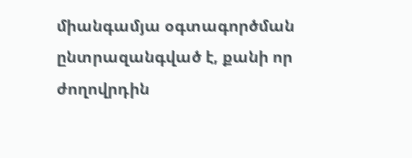միանգամյա օգտագործման ընտրազանգված է, քանի որ ժողովրդին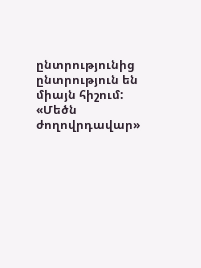ընտրությունից ընտրություն են միայն հիշում: «Մեծն ժողովրդավար»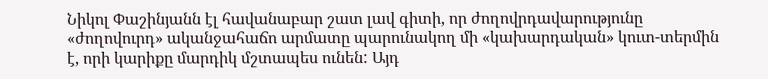Նիկոլ Փաշինյանն էլ հավանաբար շատ լավ գիտի, որ ժողովրդավարությունը «ժողովուրդ» ականջահաճո արմատը պարունակող մի «կախարդական» կուտ-տերմին է, որի կարիքը մարդիկ մշտապես ունեն: Այդ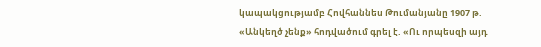կապակցությամբ Հովհաննես Թումանյանը 1907 թ. «Անկեղծ չենք» հոդվածում գրել է. «Ու որպեսզի այդ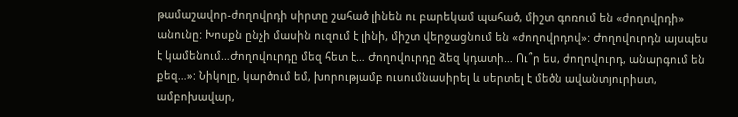թամաշավոր-ժողովրդի սիրտը շահած լինեն ու բարեկամ պահած, միշտ գոռում են «ժողովրդի» անունը: Խոսքն ընչի մասին ուզում է լինի, միշտ վերջացնում են «ժողովրդով»: Ժողովուրդն այսպես է կամենում…Ժողովուրդը մեզ հետ է… Ժողովուրդը ձեզ կդատի… Ու՞ր ես, ժողովուրդ, անարգում են քեզ…»: Նիկոլը, կարծում եմ, խորությամբ ուսումնասիրել և սերտել է մեծն ավանտյուրիստ, ամբոխավար,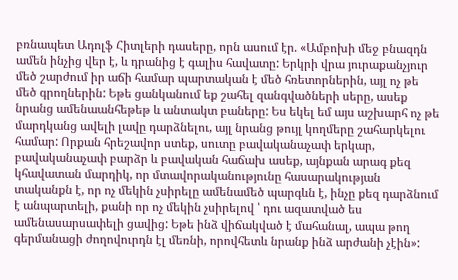բռնապետ Ադոլֆ Հիտլերի դասերը, որն ասում էր. «Ամբոխի մեջ բնազդն ամեն ինչից վեր է, և դրանից է գալիս հավատը: Երկրի վրա յուրաքանչյուր մեծ շարժում իր աճի համար պարտական է մեծ հռետորներին, այլ ոչ թե մեծ գրողներին: Եթե ցանկանում եք շահել զանգվածների սերը, ասեք նրանց ամենաանհեթեթ և անտակտ բաները: Ես եկել եմ այս աշխարհ ոչ թե մարդկանց ավելի լավը դարձնելու, այլ նրանց թույլ կողմերը շահարկելու համար: Որքան հրեշավոր ստեք, սուտը բավականաչափ երկար, բավականաչափ բարձր և բավական հաճախ ասեք, այնքան արագ քեզ կհավատան մարդիկ, որ մտավորականությունը հասարակության տականքն է, որ ոչ մեկին չսիրելը ամենամեծ պարգևն է, ինչը քեզ դարձնում է անպարտելի, քանի որ ոչ մեկին չսիրելով ՝ դու ազատված ես ամենասարսափելի ցավից: Եթե ինձ վիճակված է մահանալ, ապա թող գերմանացի ժողովուրդն էլ մեռնի, որովհետև նրանք ինձ արժանի չէին»: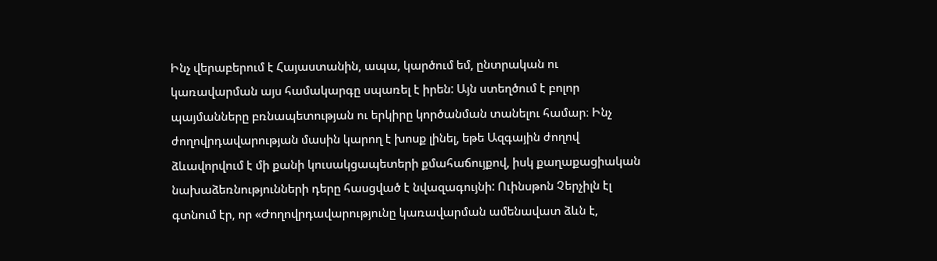Ինչ վերաբերում է Հայաստանին, ապա, կարծում եմ, ընտրական ու կառավարման այս համակարգը սպառել է իրեն: Այն ստեղծում է բոլոր պայմանները բռնապետության ու երկիրը կործանման տանելու համար։ Ինչ ժողովրդավարության մասին կարող է խոսք լինել, եթե Ազգային ժողով ձևավորվում է մի քանի կուսակցապետերի քմահաճույքով, իսկ քաղաքացիական նախաձեռնությունների դերը հասցված է նվազագույնի: Ուինսթոն Չերչիլն էլ գտնում էր, որ «Ժողովրդավարությունը կառավարման ամենավատ ձևն է,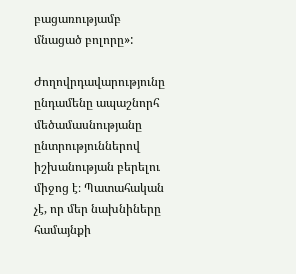բացառությամբ մնացած բոլորը»:

Ժողովրդավարությունը ընդամենը ապաշնորհ մեծամասնությանը ընտրություններով իշխանության բերելու միջոց է։ Պատահական չէ, որ մեր նախնիները համայնքի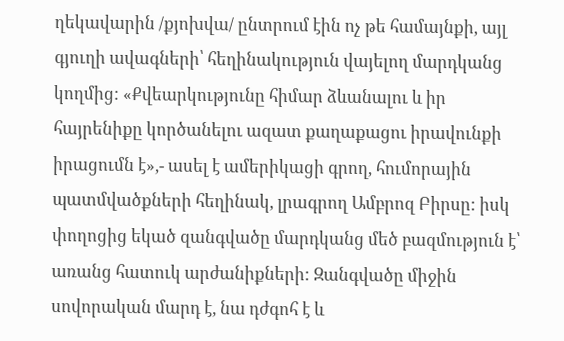ղեկավարին /քյոխվա/ ընտրում էին ոչ թե համայնքի, այլ գյուղի ավագների՝ հեղինակություն վայելող մարդկանց կողմից: «Քվեարկությունը հիմար ձևանալու և իր հայրենիքը կործանելու ազատ քաղաքացու իրավունքի իրացումն է»,- ասել է ամերիկացի գրող, հումորային պատմվածքների հեղինակ, լրագրող Ամբրոզ Բիրսը: իսկ փողոցից եկած զանգվածը մարդկանց մեծ բազմություն է՝ առանց հատուկ արժանիքների: Զանգվածը միջին սովորական մարդ է, նա դժգոհ է և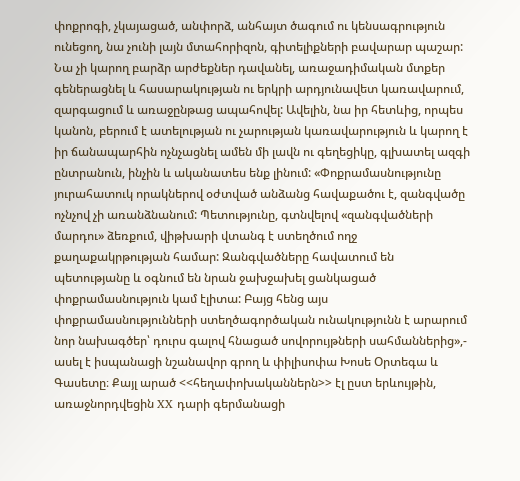փոքրոգի, չկայացած, անփորձ, անհայտ ծագում ու կենսագրություն ունեցող, նա չունի լայն մտահորիզոն, գիտելիքների բավարար պաշար: Նա չի կարող բարձր արժեքներ դավանել, առաջադիմական մտքեր գեներացնել և հասարակության ու երկրի արդյունավետ կառավարում, զարգացում և առաջընթաց ապահովել: Ավելին, նա իր հետևից, որպես կանոն, բերում է ատելության ու չարության կառավարություն և կարող է իր ճանապարհին ոչնչացնել ամեն մի լավն ու գեղեցիկը, գլխատել ազգի ընտրանուն, ինչին և ականատես ենք լինում: «Փոքրամասնությունը յուրահատուկ որակներով օժտված անձանց հավաքածու է, զանգվածը ոչնչով չի առանձնանում: Պետությունը, գտնվելով «զանգվածների մարդու» ձեռքում, վիթխարի վտանգ է ստեղծում ողջ քաղաքակրթության համար: Զանգվածները հավատում են պետությանը և օգնում են նրան ջախջախել ցանկացած փոքրամասնություն կամ էլիտա: Բայց հենց այս փոքրամասնությունների ստեղծագործական ունակությունն է արարում նոր նախագծեր՝ դուրս գալով հնացած սովորույթների սահմաններից»,- ասել է իսպանացի նշանավոր գրող և փիլիսոփա Խոսե Օրտեգա և Գասետը։ Քայլ արած <<հեղափոխականներն>> էլ ըստ երևույթին, առաջնորդվեցին XX դարի գերմանացի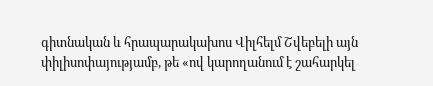գիտնական և հրապարակախոս Վիլհելմ Շվեբելի այն փիլիսոփայությամբ, թե «ով կարողանում է շահարկել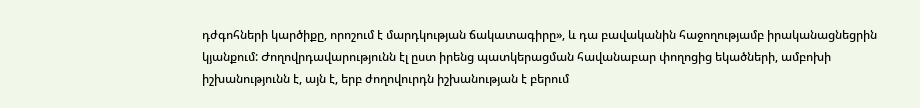դժգոհների կարծիքը, որոշում է մարդկության ճակատագիրը», և դա բավականին հաջողությամբ իրականացնեցրին կյանքում: Ժողովրդավարությունն էլ ըստ իրենց պատկերացման հավանաբար փողոցից եկածների, ամբոխի իշխանությունն է, այն է, երբ ժողովուրդն իշխանության է բերում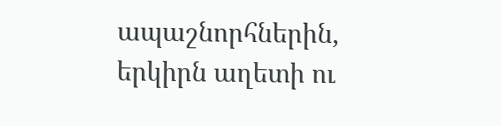ապաշնորհներին, երկիրն աղետի ու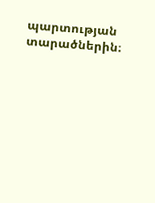պարտության տարածներին։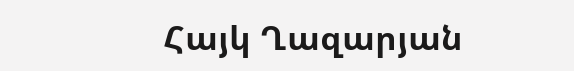Հայկ Ղազարյան